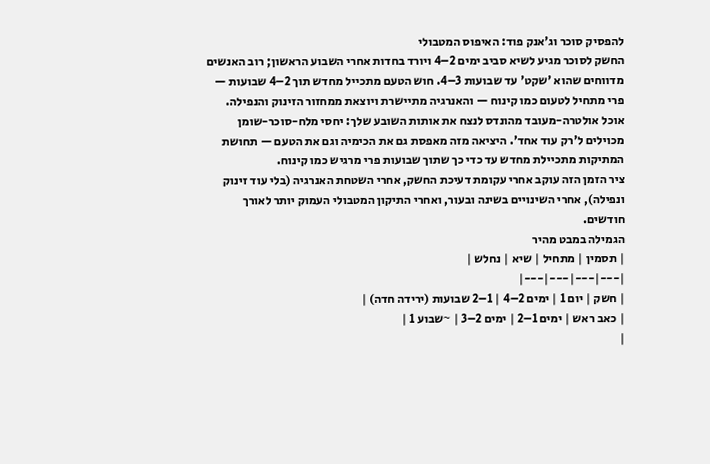להפסיק סוכר וג'אנק פוד: האיפוס המטבולי
החשק לסוכר מגיע לשיא סביב ימים 2–4 ויורד בחדות אחרי השבוע הראשון; רוב האנשים מדווחים שהוא 'שקט' עד שבועות 3–4. חוש הטעם מתכייל מחדש תוך 2–4 שבועות — פרי מתחיל לטעום כמו קינוח — והאנרגיה מתיישרת ויוצאת ממחזור הזינוק והנפילה.
אוכל אולטרה-מעובד מהונדס לנצח את אותות השובע שלך: יחסי מלח-סוכר-שומן מכוילים ל'רק עוד אחד'. היציאה מזה מאפסת גם את הכימיה וגם את הטעם — תחושת המתיקות מתכיילת מחדש עד כדי כך שתוך שבועות פרי מרגיש כמו קינוח.
ציר הזמן הזה עוקב אחרי עקומת דעיכת החשק, אחרי השטחת האנרגיה (בלי עוד זינוק ונפילה), אחרי השינויים בשינה ובעור, ואחרי התיקון המטבולי העמוק יותר לאורך חודשים.
הגמילה במבט מהיר
| תסמין | מתחיל | שיא | נחלש |
|---|---|---|---|
| חשק | יום 1 | ימים 2–4 | 1–2 שבועות (ירידה חדה) |
| כאב ראש | ימים 1–2 | ימים 2–3 | ~שבוע 1 |
|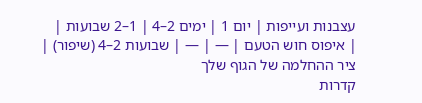עצבנות ועייפות | יום 1 | ימים 2–4 | 1–2 שבועות |
| איפוס חוש הטעם | — | — | שבועות 2–4 (שיפור) |
ציר ההחלמה של הגוף שלך
קדרות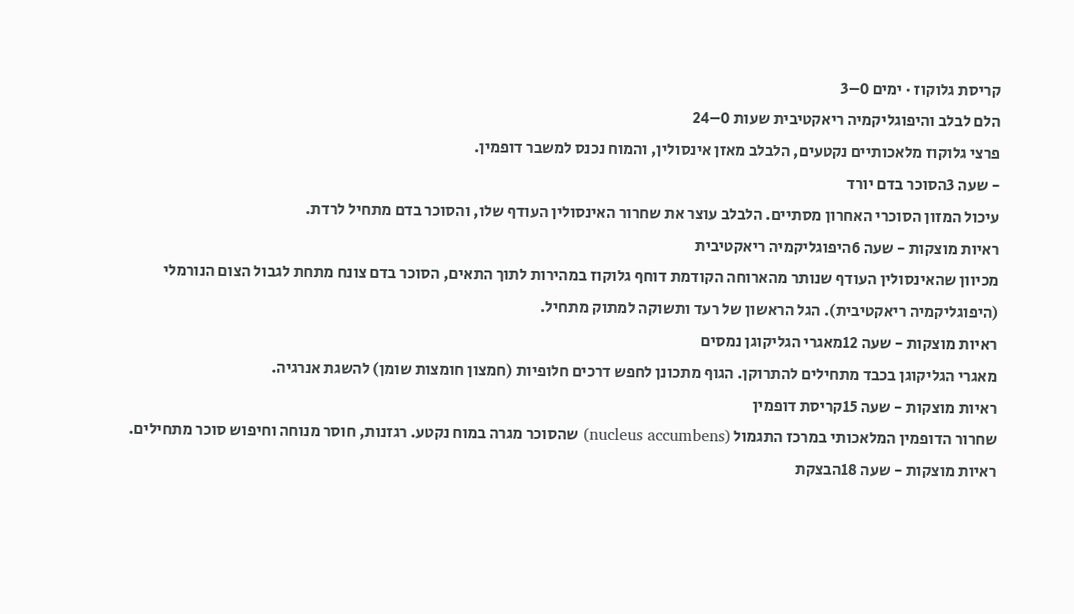קריסת גלוקוז · ימים 0–3
הלם לבלב והיפוגליקמיה ריאקטיבית שעות 0–24
פרצי גלוקוז מלאכותיים נקטעים, הלבלב מאזן אינסולין, והמוח נכנס למשבר דופמין.
- שעה 3הסוכר בדם יורד
עיכול המזון הסוכרי האחרון מסתיים. הלבלב עוצר את שחרור האינסולין העודף שלו, והסוכר בדם מתחיל לרדת.
ראיות מוצקות - שעה 6היפוגליקמיה ריאקטיבית
מכיוון שהאינסולין העודף שנותר מהארוחה הקודמת דוחף גלוקוז במהירות לתוך התאים, הסוכר בדם צונח מתחת לגבול הצום הנורמלי (היפוגליקמיה ריאקטיבית). הגל הראשון של רעד ותשוקה למתוק מתחיל.
ראיות מוצקות - שעה 12מאגרי הגליקוגן נמסים
מאגרי הגליקוגן בכבד מתחילים להתרוקן. הגוף מתכונן לחפש דרכים חלופיות (חמצון חומצות שומן) להשגת אנרגיה.
ראיות מוצקות - שעה 15קריסת דופמין
שחרור הדופמין המלאכותי במרכז התגמול (nucleus accumbens) שהסוכר מגרה במוח נקטע. רגזנות, חוסר מנוחה וחיפוש סוכר מתחילים.
ראיות מוצקות - שעה 18הבצקת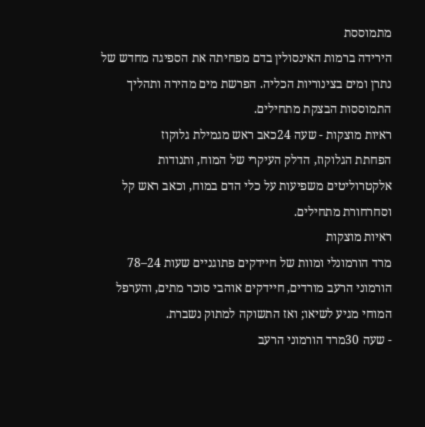מתמוססת
הירידה ברמות האינסולין בדם מפחיתה את הספיגה מחדש של נתרן ומים בצינוריות הכליה. הפרשת מים מהירה ותהליך התמוססות הבצקת מתחילים.
ראיות מוצקות - שעה 24כאב ראש מגמילת גלוקוז
הפחתת הגלוקוז, הדלק העיקרי של המוח, ותנודות אלקטרוליטים משפיעות על כלי הדם במוח, וכאב ראש קל וסחרחורת מתחילים.
ראיות מוצקות
מרד הורמונלי ומוות של חיידקים פתוגניים שעות 24–78
הורמוני הרעב מורדים, חיידקים אוהבי סוכר מתים, והערפל המוחי מגיע לשיאו; ואז התשוקה למתוק נשברת.
- שעה 30מרד הורמוני הרעב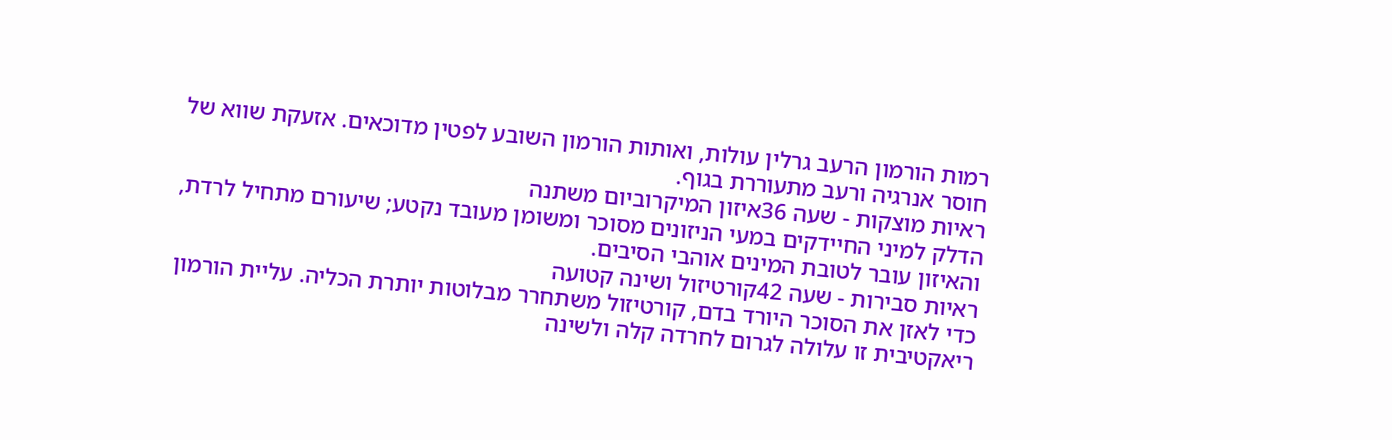רמות הורמון הרעב גרלין עולות, ואותות הורמון השובע לפטין מדוכאים. אזעקת שווא של חוסר אנרגיה ורעב מתעוררת בגוף.
ראיות מוצקות - שעה 36איזון המיקרוביום משתנה
הדלק למיני החיידקים במעי הניזונים מסוכר ומשומן מעובד נקטע; שיעורם מתחיל לרדת, והאיזון עובר לטובת המינים אוהבי הסיבים.
ראיות סבירות - שעה 42קורטיזול ושינה קטועה
כדי לאזן את הסוכר היורד בדם, קורטיזול משתחרר מבלוטות יותרת הכליה. עליית הורמון ריאקטיבית זו עלולה לגרום לחרדה קלה ולשינה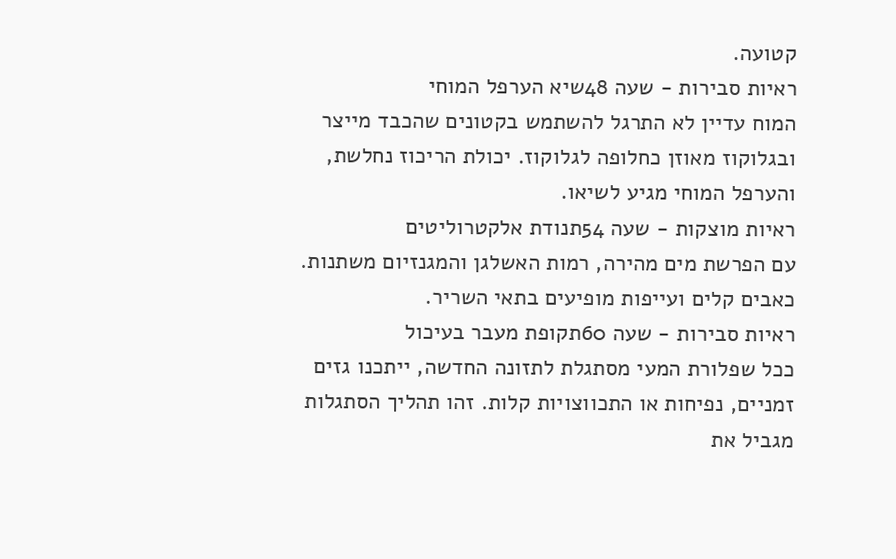קטועה.
ראיות סבירות - שעה 48שיא הערפל המוחי
המוח עדיין לא התרגל להשתמש בקטונים שהכבד מייצר ובגלוקוז מאוזן כחלופה לגלוקוז. יכולת הריכוז נחלשת, והערפל המוחי מגיע לשיאו.
ראיות מוצקות - שעה 54תנודת אלקטרוליטים
עם הפרשת מים מהירה, רמות האשלגן והמגנזיום משתנות. כאבים קלים ועייפות מופיעים בתאי השריר.
ראיות סבירות - שעה 60תקופת מעבר בעיכול
ככל שפלורת המעי מסתגלת לתזונה החדשה, ייתכנו גזים זמניים, נפיחות או התכווצויות קלות. זהו תהליך הסתגלות מגביל את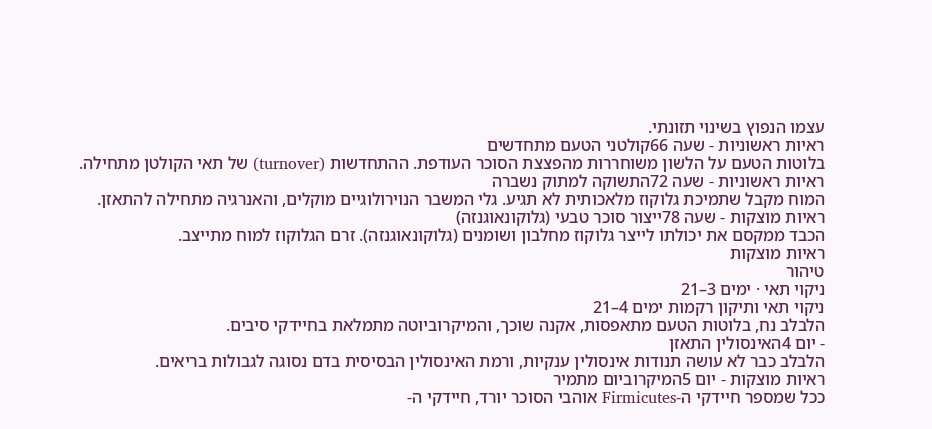עצמו הנפוץ בשינוי תזונתי.
ראיות ראשוניות - שעה 66קולטני הטעם מתחדשים
בלוטות הטעם על הלשון משוחררות מהפצצת הסוכר העודפת. ההתחדשות (turnover) של תאי הקולטן מתחילה.
ראיות ראשוניות - שעה 72התשוקה למתוק נשברה
המוח מקבל שתמיכת גלוקוז מלאכותית לא תגיע. גלי המשבר הנוירולוגיים מוקלים, והאנרגיה מתחילה להתאזן.
ראיות מוצקות - שעה 78ייצור סוכר טבעי (גלוקונאוגנזה)
הכבד ממקסם את יכולתו לייצר גלוקוז מחלבון ושומנים (גלוקונאוגנזה). זרם הגלוקוז למוח מתייצב.
ראיות מוצקות
טיהור
ניקוי תאי · ימים 3–21
ניקוי תאי ותיקון רקמות ימים 4–21
הלבלב נח, בלוטות הטעם מתאפסות, אקנה שוכך, והמיקרוביוטה מתמלאת בחיידקי סיבים.
- יום 4האינסולין התאזן
הלבלב כבר לא עושה תנודות אינסולין ענקיות, ורמת האינסולין הבסיסית בדם נסוגה לגבולות בריאים.
ראיות מוצקות - יום 5המיקרוביום מתמיר
ככל שמספר חיידקי ה-Firmicutes אוהבי הסוכר יורד, חיידקי ה-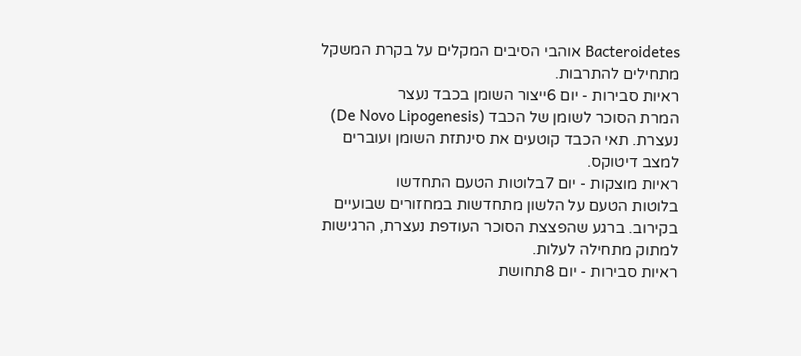Bacteroidetes אוהבי הסיבים המקלים על בקרת המשקל מתחילים להתרבות.
ראיות סבירות - יום 6ייצור השומן בכבד נעצר
המרת הסוכר לשומן של הכבד (De Novo Lipogenesis) נעצרת. תאי הכבד קוטעים את סינתזת השומן ועוברים למצב דיטוקס.
ראיות מוצקות - יום 7בלוטות הטעם התחדשו
בלוטות הטעם על הלשון מתחדשות במחזורים שבועיים בקירוב. ברגע שהפצצת הסוכר העודפת נעצרת, הרגישות למתוק מתחילה לעלות.
ראיות סבירות - יום 8תחושת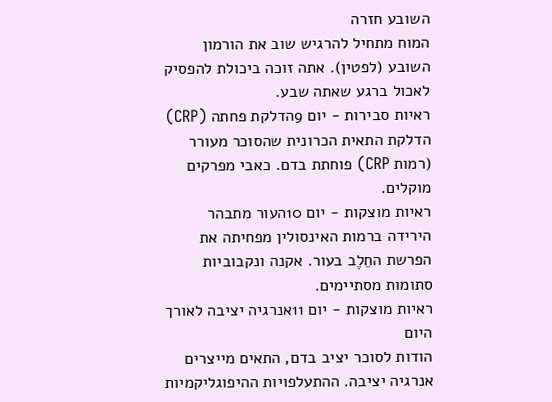השובע חזרה
המוח מתחיל להרגיש שוב את הורמון השובע (לפטין). אתה זוכה ביכולת להפסיק לאכול ברגע שאתה שבע.
ראיות סבירות - יום 9הדלקת פחתה (CRP)
הדלקת התאית הכרונית שהסוכר מעורר (רמות CRP) פוחתת בדם. כאבי מפרקים מוקלים.
ראיות מוצקות - יום 10העור מתבהר
הירידה ברמות האינסולין מפחיתה את הפרשת החֵלֶב בעור. אקנה ונקבוביות סתומות מסתיימים.
ראיות מוצקות - יום 11אנרגיה יציבה לאורך היום
הודות לסוכר יציב בדם, התאים מייצרים אנרגיה יציבה. ההתעלפויות ההיפוגליקמיות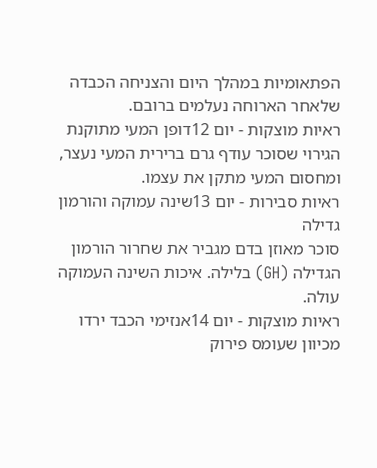הפתאומיות במהלך היום והצניחה הכבדה שלאחר הארוחה נעלמים ברובם.
ראיות מוצקות - יום 12דופן המעי מתוקנת
הגירוי שסוכר עודף גרם ברירית המעי נעצר, ומחסום המעי מתקן את עצמו.
ראיות סבירות - יום 13שינה עמוקה והורמון גדילה
סוכר מאוזן בדם מגביר את שחרור הורמון הגדילה (GH) בלילה. איכות השינה העמוקה עולה.
ראיות מוצקות - יום 14אנזימי הכבד ירדו
מכיוון שעומס פירוק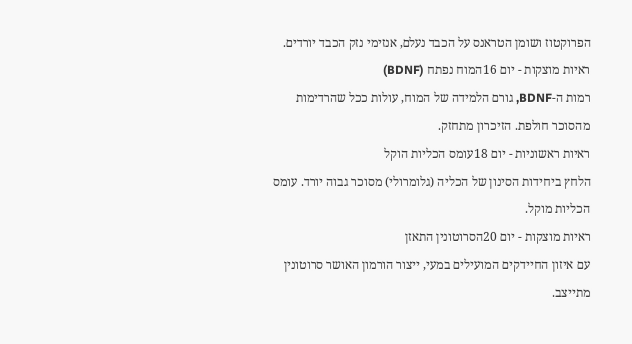הפרוקטוז ושומן הטראנס על הכבד נעלם, אנזימי נזק הכבד יורדים.
ראיות מוצקות - יום 16המוח נפתח (BDNF)
רמות ה-BDNF, גורם הלמידה של המוח, עולות ככל שהרדימות מהסוכר חולפת. הזיכרון מתחזק.
ראיות ראשוניות - יום 18עומס הכליות הוקל
הלחץ ביחידות הסינון של הכליה (גלומרולי) מסוכר גבוה יורד. עומס הכליות מוקל.
ראיות מוצקות - יום 20הסרוטונין התאזן
עם איזון החיידקים המועילים במעי, ייצור הורמון האושר סרוטונין מתייצב.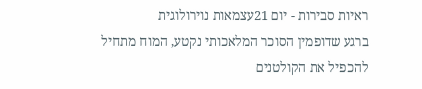ראיות סבירות - יום 21עצמאות נוירולוגית
ברגע שדופמין הסוכר המלאכותי נקטע, המוח מתחיל להכפיל את הקולטנים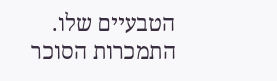הטבעיים שלו. התמכרות הסוכר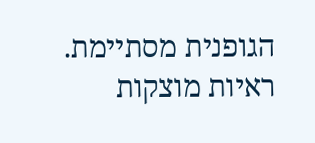הגופנית מסתיימת.
ראיות מוצקות